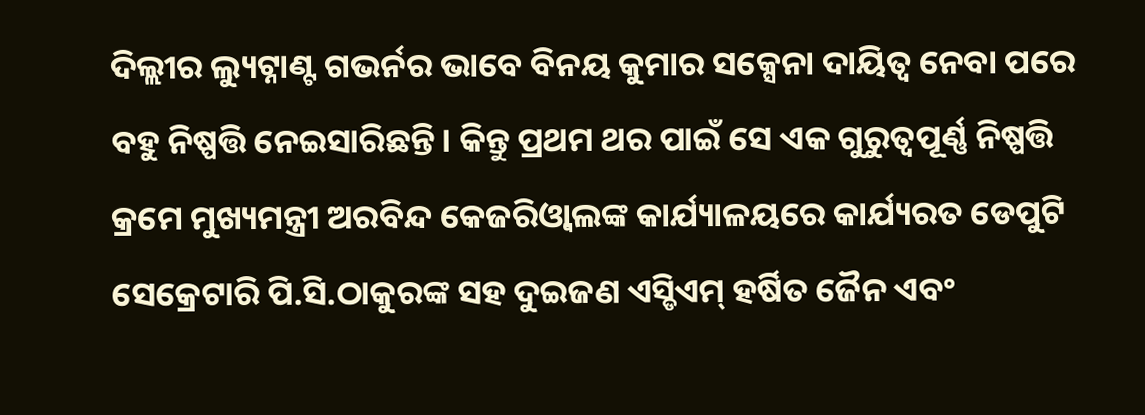ଦିଲ୍ଲୀର ଲ୍ୟୁଟ୍ନାଣ୍ଟ ଗଭର୍ନର ଭାବେ ବିନୟ କୁମାର ସକ୍ସେନା ଦାୟିତ୍ୱ ନେବା ପରେ ବହୁ ନିଷ୍ପତ୍ତି ନେଇସାରିଛନ୍ତି। କିନ୍ତୁ ପ୍ରଥମ ଥର ପାଇଁ ସେ ଏକ ଗୁରୁତ୍ୱପୂର୍ଣ୍ଣ ନିଷ୍ପତ୍ତି କ୍ରମେ ମୁଖ୍ୟମନ୍ତ୍ରୀ ଅରବିନ୍ଦ କେଜରିଓ୍ବାଲଙ୍କ କାର୍ଯ୍ୟାଳୟରେ କାର୍ଯ୍ୟରତ ଡେପୁଟି ସେକ୍ରେଟାରି ପି.ସି.ଠାକୁରଙ୍କ ସହ ଦୁଇଜଣ ଏସ୍ଡିଏମ୍ ହର୍ଷିତ ଜୈନ ଏବଂ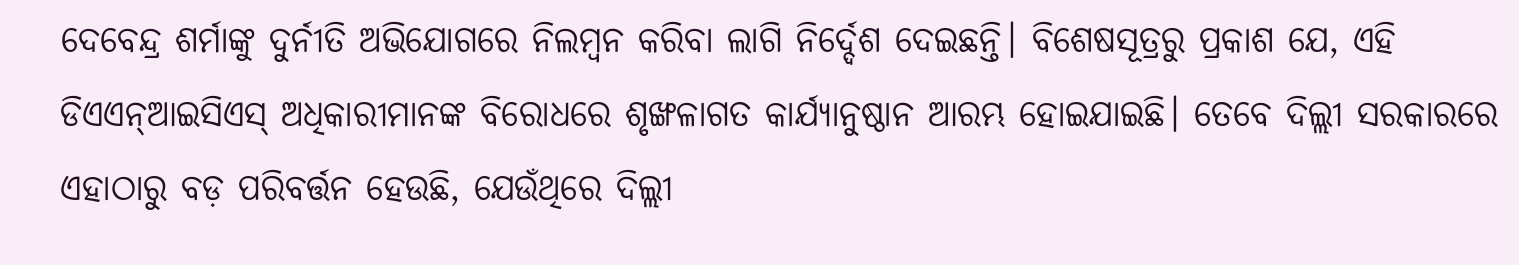ଦେବେନ୍ଦ୍ର ଶର୍ମାଙ୍କୁ ଦୁର୍ନୀତି ଅଭିଯୋଗରେ ନିଲମ୍ବନ କରିବା ଲାଗି ନିର୍ଦ୍ଦେଶ ଦେଇଛନ୍ତି। ବିଶେଷସୂତ୍ରରୁ ପ୍ରକାଶ ଯେ, ଏହି ଡିଏଏନ୍ଆଇସିଏସ୍ ଅଧିକାରୀମାନଙ୍କ ବିରୋଧରେ ଶୃଙ୍ଖଳାଗତ କାର୍ଯ୍ୟାନୁଷ୍ଠାନ ଆରମ୍ଭ ହୋଇଯାଇଛି। ତେବେ ଦିଲ୍ଲୀ ସରକାରରେ ଏହାଠାରୁ ବଡ଼ ପରିବର୍ତ୍ତନ ହେଉଛି, ଯେଉଁଥିରେ ଦିଲ୍ଲୀ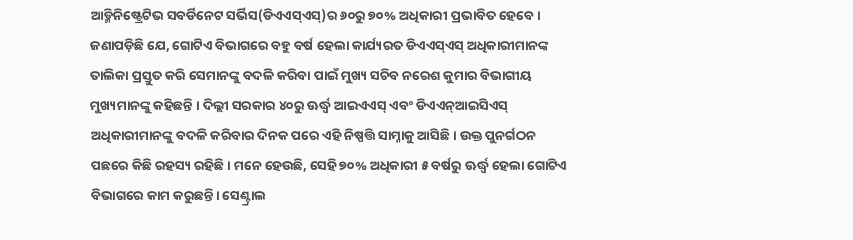ଆଡ୍ମିନିଷ୍ଟ୍ରେଟିଭ ସବର୍ଡିନେଟ ସର୍ଭିସ(ଡିଏଏସ୍ଏସ୍)ର ୬୦ରୁ ୭୦% ଅଧିକାରୀ ପ୍ରଭାବିତ ହେବେ। ଜଣାପଡ଼ିଛି ଯେ, ଗୋଟିଏ ବିଭାଗରେ ବହୁ ବର୍ଷ ହେଲା କାର୍ଯ୍ୟରତ ଡିଏଏସ୍ଏସ୍ ଅଧିକାରୀମାନଙ୍କ ତାଲିକା ପ୍ରସ୍ତୁତ କରି ସେମାନଙ୍କୁ ବଦଳି କରିବା ପାଇଁ ମୁଖ୍ୟ ସଚିବ ନରେଶ କୁମାର ବିଭାଗୀୟ ମୁଖ୍ୟମାନଙ୍କୁ କହିଛନ୍ତି । ଦିଲ୍ଲୀ ସରକାର ୪୦ରୁ ଊର୍ଦ୍ଧ୍ୱ ଆଇଏଏସ୍ ଏବଂ ଡିଏଏନ୍ଆଇସିଏସ୍ ଅଧିକାରୀମାନଙ୍କୁ ବଦଳି କରିବାର ଦିନକ ପରେ ଏହି ନିଷ୍ପତ୍ତି ସାମ୍ନାକୁ ଆସିଛି। ଉକ୍ତ ପୁନର୍ଗଠନ ପଛରେ କିଛି ରହସ୍ୟ ରହିଛି। ମନେ ହେଉଛି, ସେହି ୭୦% ଅଧିକାରୀ ୫ ବର୍ଷରୁ ଊର୍ଦ୍ଧ୍ୱ ହେଲା ଗୋଟିଏ ବିଭାଗରେ କାମ କରୁଛନ୍ତି। ସେଣ୍ଟ୍ରାଲ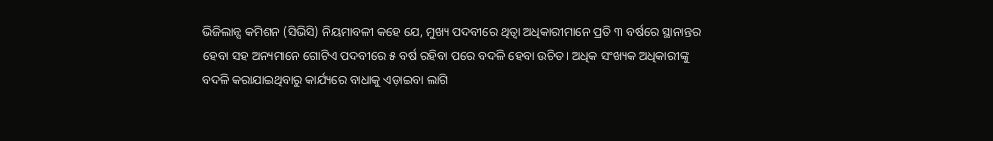ଭିଜିଲାନ୍ସ କମିଶନ (ସିଭିସି) ନିୟମାବଳୀ କହେ ଯେ, ମୁଖ୍ୟ ପଦବୀରେ ଥିତ୍ବା ଅଧିକାରୀମାନେ ପ୍ରତି ୩ ବର୍ଷରେ ସ୍ଥାନାନ୍ତର ହେବା ସହ ଅନ୍ୟମାନେ ଗୋଟିଏ ପଦବୀରେ ୫ ବର୍ଷ ରହିବା ପରେ ବଦଳି ହେବା ଉଚିତ। ଅଧିକ ସଂଖ୍ୟକ ଅଧିକାରୀଙ୍କୁ ବଦଳି କରାଯାଇଥିବାରୁ କାର୍ଯ୍ୟରେ ବାଧାକୁ ଏଡ଼ାଇବା ଲାଗି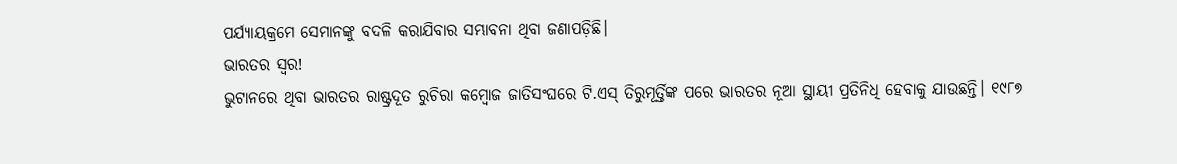ପର୍ଯ୍ୟାୟକ୍ରମେ ସେମାନଙ୍କୁ ବଦଳି କରାଯିବାର ସମ୍ଭାବନା ଥିବା ଜଣାପଡ଼ିଛି।
ଭାରତର ସ୍ବର!
ଭୁଟାନରେ ଥିବା ଭାରତର ରାଷ୍ଟ୍ରଦୂତ ରୁଚିରା କମ୍ବୋଜ ଜାତିସଂଘରେ ଟି.ଏସ୍ ତିରୁମୂର୍ତ୍ତିଙ୍କ ପରେ ଭାରତର ନୂଆ ସ୍ଥାୟୀ ପ୍ରତିନିଧି ହେବାକୁ ଯାଉଛନ୍ତି। ୧୯୮୭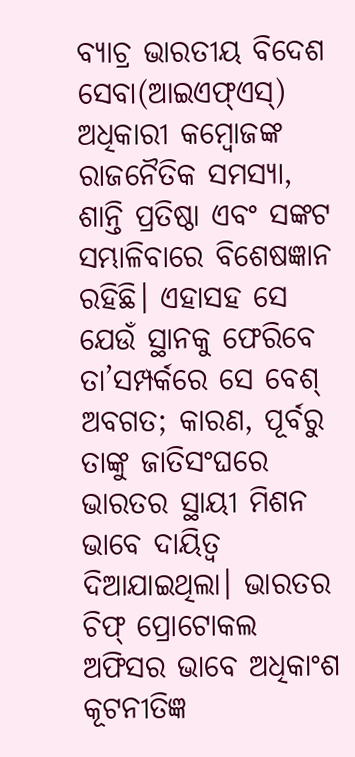ବ୍ୟାଚ୍ର ଭାରତୀୟ ବିଦେଶ ସେବା(ଆଇଏଫ୍ଏସ୍) ଅଧିକାରୀ କମ୍ବୋଜଙ୍କ ରାଜନୈତିକ ସମସ୍ୟା, ଶାନ୍ତି ପ୍ରତିଷ୍ଠା ଏବଂ ସଙ୍କଟ ସମ୍ଭାଳିବାରେ ବିଶେଷଜ୍ଞାନ ରହିଛି। ଏହାସହ ସେ ଯେଉଁ ସ୍ଥାନକୁ ଫେରିବେ ତା’ସମ୍ପର୍କରେ ସେ ବେଶ୍ ଅବଗତ; କାରଣ, ପୂର୍ବରୁ ତାଙ୍କୁ ଜାତିସଂଘରେ ଭାରତର ସ୍ଥାୟୀ ମିଶନ ଭାବେ ଦାୟିତ୍ୱ ଦିଆଯାଇଥିଲା। ଭାରତର ଚିଫ୍ ପ୍ରୋଟୋକଲ ଅଫିସର ଭାବେ ଅଧିକାଂଶ କୂଟନୀତିଜ୍ଞ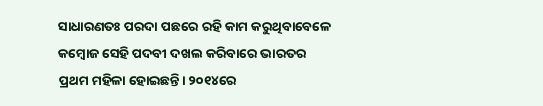ସାଧାରଣତଃ ପରଦା ପଛରେ ରହି କାମ କରୁଥିବାବେଳେ କମ୍ବୋଜ ସେହି ପଦବୀ ଦଖଲ କରିବାରେ ଭାରତର ପ୍ରଥମ ମହିଳା ହୋଇଛନ୍ତି। ୨୦୧୪ରେ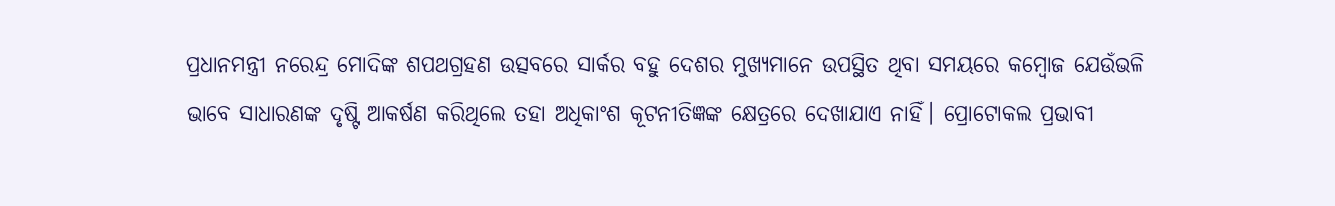ପ୍ରଧାନମନ୍ତ୍ରୀ ନରେନ୍ଦ୍ର ମୋଦିଙ୍କ ଶପଥଗ୍ରହଣ ଉତ୍ସବରେ ସାର୍କର ବହୁ ଦେଶର ମୁଖ୍ୟମାନେ ଉପସ୍ଥିତ ଥିବା ସମୟରେ କମ୍ବୋଜ ଯେଉଁଭଳି ଭାବେ ସାଧାରଣଙ୍କ ଦୃଷ୍ଟି ଆକର୍ଷଣ କରିଥିଲେ ତହା ଅଧିକାଂଶ କୂଟନୀତିଜ୍ଞଙ୍କ କ୍ଷେତ୍ରରେ ଦେଖାଯାଏ ନାହିଁ। ପ୍ରୋଟୋକଲ ପ୍ରଭାବୀ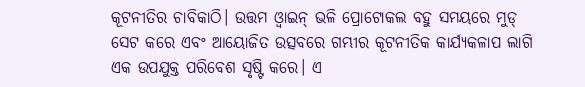କୂଟନୀତିର ଚାବିକାଠି। ଉତ୍ତମ ଓ୍ବାଇନ୍ ଭଳି ପ୍ରୋଟୋକଲ ବହୁ ସମୟରେ ମୁଡ୍ ସେଟ କରେ ଏବଂ ଆୟୋଜିତ ଉତ୍ସବରେ ଗମ୍ଭୀର କୂଟନୀତିକ କାର୍ଯ୍ୟକଳାପ ଲାଗି ଏକ ଉପଯୁକ୍ତ ପରିବେଶ ସୃଷ୍ଟି କରେ। ଏ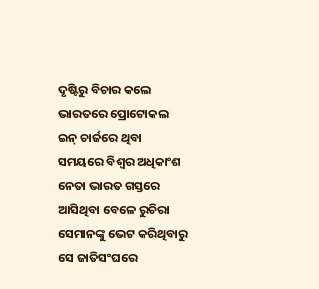ଦୃଷ୍ଟିରୁ ବିଚାର କଲେ ଭାରତରେ ପ୍ରୋଟୋକଲ ଇନ୍ ଚାର୍ଜରେ ଥିବା ସମୟରେ ବିଶ୍ୱର ଅଧିକାଂଶ ନେତା ଭାରତ ଗସ୍ତରେ ଆସିଥିବା ବେଳେ ରୁଚିରା ସେମାନଙ୍କୁ ଭେଟ କରିଥିବାରୁ ସେ ଜାତିସଂଘରେ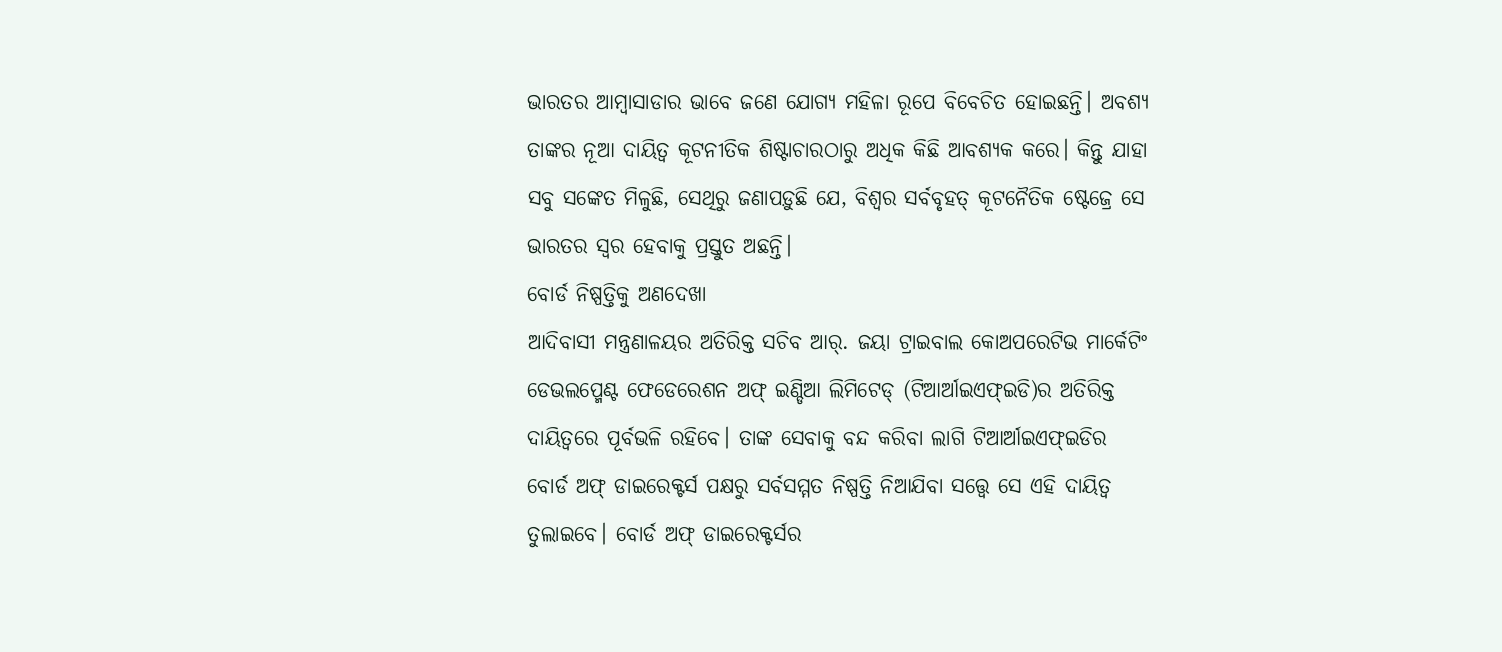ଭାରତର ଆମ୍ବାସାଡାର ଭାବେ ଜଣେ ଯୋଗ୍ୟ ମହିଳା ରୂପେ ବିବେଚିତ ହୋଇଛନ୍ତି। ଅବଶ୍ୟ ତାଙ୍କର ନୂଆ ଦାୟିତ୍ୱ କୂଟନୀତିକ ଶିଷ୍ଟାଚାରଠାରୁ ଅଧିକ କିଛି ଆବଶ୍ୟକ କରେ। କିନ୍ତୁ ଯାହା ସବୁ ସଙ୍କେତ ମିଳୁଛି, ସେଥିରୁ ଜଣାପଡ଼ୁଛି ଯେ, ବିଶ୍ୱର ସର୍ବବୃହତ୍ କୂଟନୈତିକ ଷ୍ଟେଜ୍ରେ ସେ ଭାରତର ସ୍ବର ହେବାକୁ ପ୍ରସ୍ତୁତ ଅଛନ୍ତି।
ବୋର୍ଡ ନିଷ୍ପତ୍ତିକୁ ଅଣଦେଖା
ଆଦିବାସୀ ମନ୍ତ୍ରଣାଳୟର ଅତିରିକ୍ତ ସଚିବ ଆର୍. ଜୟା ଟ୍ରାଇବାଲ କୋଅପରେଟିଭ ମାର୍କେଟିଂ ଡେଭଲପ୍ମେଣ୍ଟ ଫେଡେରେଶନ ଅଫ୍ ଇଣ୍ଡିଆ ଲିମିଟେଡ୍ (ଟିଆର୍ଆଇଏଫ୍ଇଡି)ର ଅତିରିକ୍ତ ଦାୟିତ୍ୱରେ ପୂର୍ବଭଳି ରହିବେ। ତାଙ୍କ ସେବାକୁ ବନ୍ଦ କରିବା ଲାଗି ଟିଆର୍ଆଇଏଫ୍ଇଡିର ବୋର୍ଡ ଅଫ୍ ଡାଇରେକ୍ଟର୍ସ ପକ୍ଷରୁ ସର୍ବସମ୍ମତ ନିଷ୍ପତ୍ତି ନିଆଯିବା ସତ୍ତ୍ୱେ ସେ ଏହି ଦାୟିତ୍ୱ ତୁଲାଇବେ। ବୋର୍ଡ ଅଫ୍ ଡାଇରେକ୍ଟର୍ସର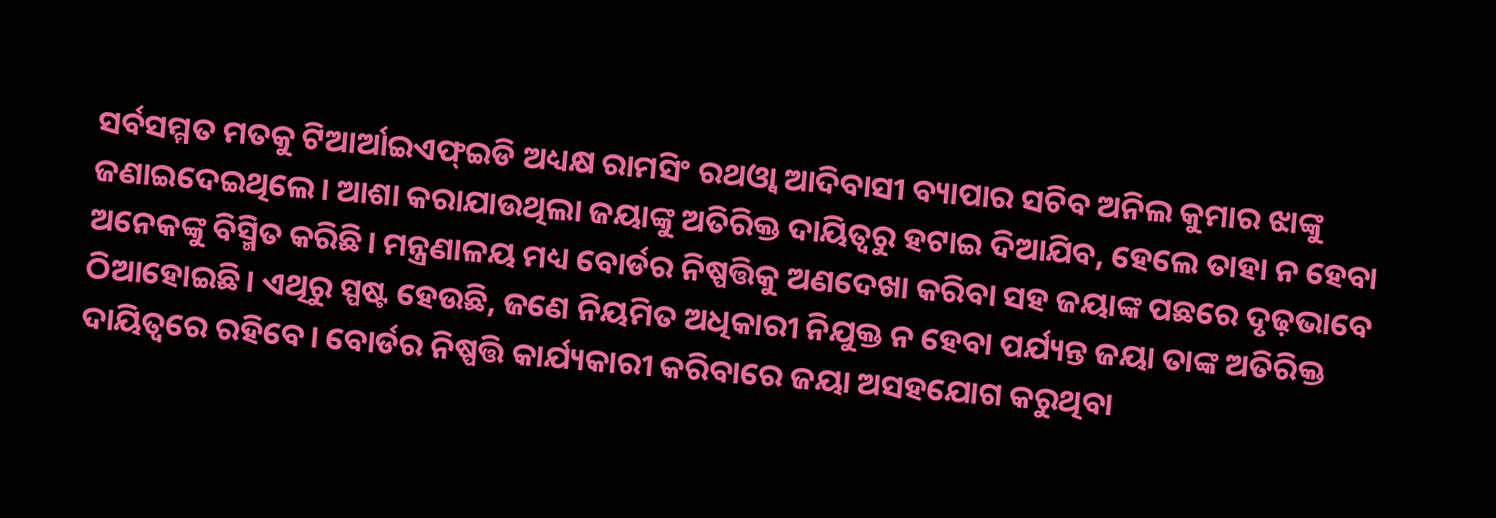ସର୍ବସମ୍ମତ ମତକୁ ଟିଆର୍ଆଇଏଫ୍ଇଡି ଅଧ୍ୟକ୍ଷ ରାମସିଂ ରଥଓ୍ବା ଆଦିବାସୀ ବ୍ୟାପାର ସଚିବ ଅନିଲ କୁମାର ଝାଙ୍କୁ ଜଣାଇଦେଇଥିଲେ। ଆଶା କରାଯାଉଥିଲା ଜୟାଙ୍କୁ ଅତିରିକ୍ତ ଦାୟିତ୍ୱରୁ ହଟାଇ ଦିଆଯିବ, ହେଲେ ତାହା ନ ହେବା ଅନେକଙ୍କୁ ବିସ୍ମିତ କରିଛି। ମନ୍ତ୍ରଣାଳୟ ମଧ୍ୟ ବୋର୍ଡର ନିଷ୍ପତ୍ତିକୁ ଅଣଦେଖା କରିବା ସହ ଜୟାଙ୍କ ପଛରେ ଦୃଢ଼ଭାବେ ଠିଆହୋଇଛି। ଏଥିରୁ ସ୍ପଷ୍ଟ ହେଉଛି, ଜଣେ ନିୟମିତ ଅଧିକାରୀ ନିଯୁକ୍ତ ନ ହେବା ପର୍ଯ୍ୟନ୍ତ ଜୟା ତାଙ୍କ ଅତିରିକ୍ତ ଦାୟିତ୍ୱରେ ରହିବେ। ବୋର୍ଡର ନିଷ୍ପତ୍ତି କାର୍ଯ୍ୟକାରୀ କରିବାରେ ଜୟା ଅସହଯୋଗ କରୁଥିବା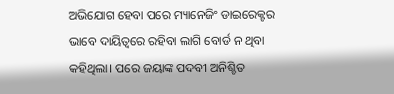ଅଭିଯୋଗ ହେବା ପରେ ମ୍ୟାନେଜିଂ ଡାଇରେକ୍ଟର ଭାବେ ଦାୟିତ୍ୱରେ ରହିବା ଲାଗି ବୋର୍ଡ ନ ଥିବା କହିଥିଲା। ପରେ ଜୟାଙ୍କ ପଦବୀ ଅନିଶ୍ଚିତ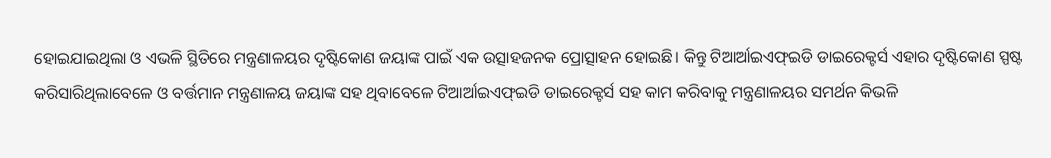ହୋଇଯାଇଥିଲା ଓ ଏଭଳି ସ୍ଥିତିରେ ମନ୍ତ୍ରଣାଳୟର ଦୃଷ୍ଟିକୋଣ ଜୟାଙ୍କ ପାଇଁ ଏକ ଉତ୍ସାହଜନକ ପ୍ରୋତ୍ସାହନ ହୋଇଛି। କିନ୍ତୁ ଟିଆର୍ଆଇଏଫ୍ଇଡି ଡାଇରେକ୍ଟର୍ସ ଏହାର ଦୃଷ୍ଟିକୋଣ ସ୍ପଷ୍ଟ କରିସାରିଥିଲାବେଳେ ଓ ବର୍ତ୍ତମାନ ମନ୍ତ୍ରଣାଳୟ ଜୟାଙ୍କ ସହ ଥିବାବେଳେ ଟିଆର୍ଆଇଏଫ୍ଇଡି ଡାଇରେକ୍ଟର୍ସ ସହ କାମ କରିବାକୁ ମନ୍ତ୍ରଣାଳୟର ସମର୍ଥନ କିଭଳି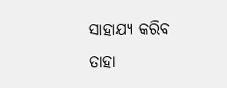ସାହାଯ୍ୟ କରିବ ତାହା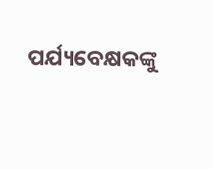ପର୍ଯ୍ୟବେକ୍ଷକଙ୍କୁ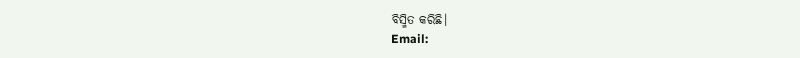ବିସ୍ମିତ କରିଛି।
Email: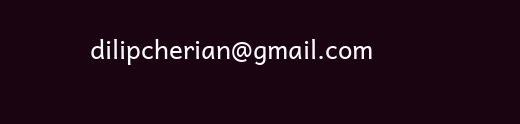dilipcherian@gmail.com